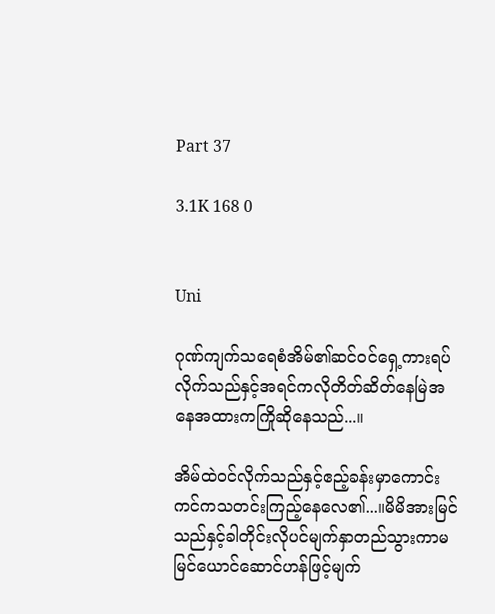Part 37

3.1K 168 0


Uni

ဂုဏ်ကျက်သရေစံအိမ်၏ဆင်၀င်ရှေ့ကားရပ်လိုက်သည်နှင့်အရင်ကလိုတိတ်ဆိတ်နေမြဲအနေအထားကကြိုဆိုနေသည်...။

အိမ်ထဲ၀င်လိုက်သည်နှင့်ဧည့်ခန်းမှာကောင်းကင်ကသတင်းကြည့်နေလေ၏...။မိမိအားမြင်သည်နှင့်ခါတိုင်းလိုပင်မျက်နှာတည်သွားကာမမြင်ယောင်ဆောင်ဟန်ဖြင့်မျက်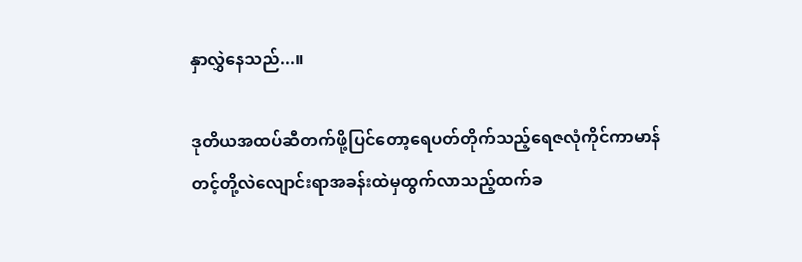နှာလွှဲနေသည်...။

ဒုတိယအထပ်ဆီတက်ဖို့ပြင်တော့ရေပတ်တိုက်သည့်ရေဇလုံကိုင်ကာမာန်တင့်တို့လဲလျောင်းရာအခန်းထဲမှထွက်လာသည့်ထက်ခ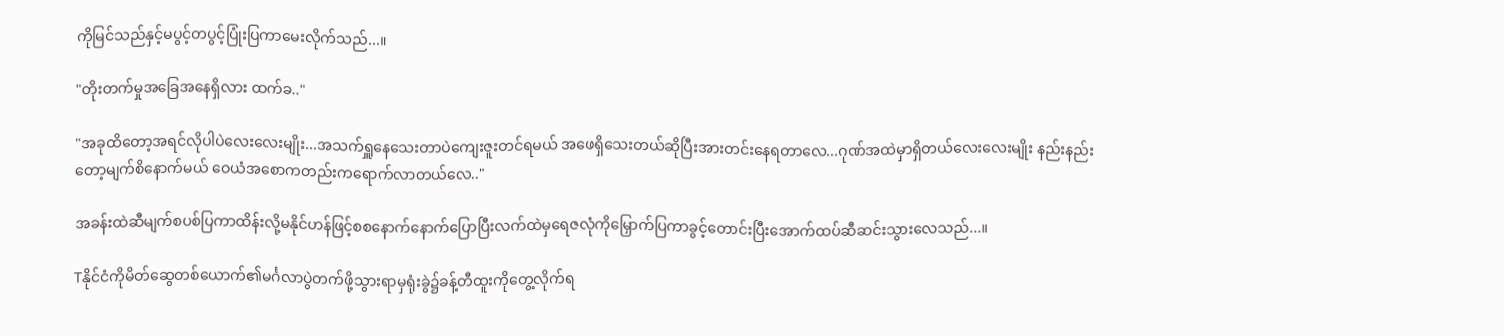ကိုမြင်သည်နှင့်မပွင့်တပွင့်ပြုံးပြကာမေးလိုက်သည်...။

"တိုးတက်မှုအခြေအနေရှိလား ထက်ခ.."

"အခုထိတော့အရင်လိုပါပဲလေးလေးမျိုး...အသက်ရှူနေသေးတာပဲကျေးဇူးတင်ရမယ် အဖေရှိသေးတယ်ဆိုပြီးအားတင်းနေရတာလေ...ဂုဏ်အထဲမှာရှိတယ်လေးလေးမျိုး နည်းနည်းတော့မျက်စိနောက်မယ် ဝေယံအစောကတည်းကရောက်လာတယ်လေ.."

အခန်းထဲဆီမျက်စပစ်ပြကာထိန်းလို့မနိုင်ဟန်ဖြင့်စစနောက်နောက်ပြောပြီးလက်ထဲမှရေဇလုံကိုမြှောက်ပြကာခွင့်တောင်းပြီးအောက်ထပ်ဆီဆင်းသွားလေသည်...။

Tနိုင်ငံကိုမိတ်ဆွေတစ်ယောက်၏မင်္ဂလာပွဲတက်ဖို့သွားရာမှရုံးခွဲ၌ခန့်တီထူးကိုတွေ့လိုက်ရ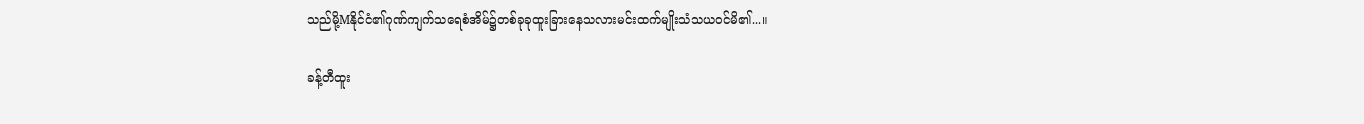သည်မို့Mနိုင်ငံ၏ဂုဏ်ကျက်သရေစံအိမ်၌တစ်ခုခုထူးခြားနေသလားမင်းထက်မျိုးသံသယ၀င်မိ၏...။

ခန့်တီထူး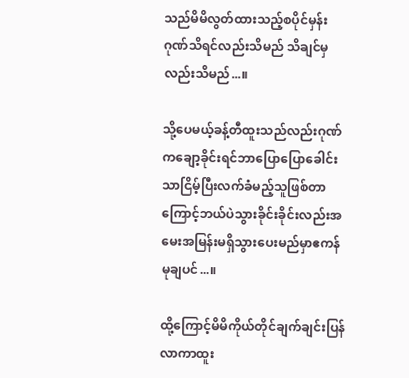သည်မိမိလွတ်ထားသည့်စပိုင်မှန်းဂုဏ်သိရင်လည်းသိမည် သိချင်မှလည်းသိမည်...။

သို့ပေမယ့်ခန့်တီထူးသည်လည်းဂုဏ်ကချော့ခိုင်းရင်ဘာပြောပြောခေါင်းသာငြိမ့်ပြီးလက်ခံမည့်သူဖြစ်တာကြောင့်ဘယ်ပဲသွားခိုင်းခိုင်းလည်းအမေးအမြန်းမရှိသွားပေးမည်မှာဧကန်မုချပင်...။

ထို့ကြောင့်မိမိကိုယ်တိုင်ချက်ချင်းပြန်လာကာထူး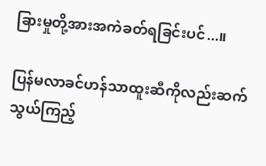ခြားမှုတို့အားအကဲခတ်ရခြင်းပင်...။

ပြန်မလာခင်ဟန်သာထူးဆီကိုလည်းဆက်သွယ်ကြည့်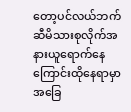တော့ပင်လယ်ဘက်ဆီမိသားစုလိုက်အနားယူရောက်နေကြောင်းထိုနေရာမှာအခြေ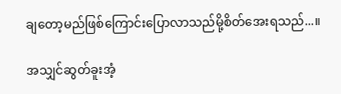ချတော့မည်ဖြစ်ကြောင်းပြောလာသည်မို့စိတ်အေးရသည်...။

အသျှင်ဆွတ်ခူးအံ့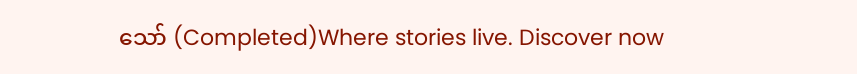သော် (Completed)Where stories live. Discover now